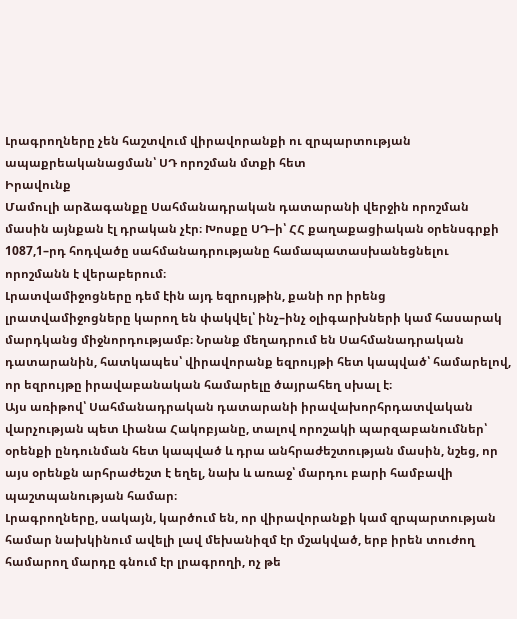Լրագրողները չեն հաշտվում վիրավորանքի ու զրպարտության ապաքրեականացման՝ ՍԴ որոշման մտքի հետ
Իրավունք
Մամուլի արձագանքը Սահմանադրական դատարանի վերջին որոշման մասին այնքան էլ դրական չէր։ Խոսքը ՍԴ–ի՝ ՀՀ քաղաքացիական օրենսգրքի 1087,1–րդ հոդվածը սահմանադրությանը համապատասխանեցնելու որոշմանն է վերաբերում։
Լրատվամիջոցները դեմ էին այդ եզրույթին, քանի որ իրենց լրատվամիջոցները կարող են փակվել՝ ինչ–ինչ օլիգարխների կամ հասարակ մարդկանց միջնորդությամբ։ Նրանք մեղադրում են Սահմանադրական դատարանին, հատկապես՝ վիրավորանք եզրույթի հետ կապված՝ համարելով, որ եզրույթը իրավաբանական համարելը ծայրահեղ սխալ է։
Այս առիթով՝ Սահմանադրական դատարանի իրավախորհրդատվական վարչության պետ Լիանա Հակոբյանը, տալով որոշակի պարզաբանումներ՝ օրենքի ընդունման հետ կապված և դրա անհրաժեշտության մասին, նշեց, որ այս օրենքն արհրաժեշտ է եղել, նախ և առաջ՝ մարդու բարի համբավի պաշտպանության համար։
Լրագրողները, սակայն, կարծում են, որ վիրավորանքի կամ զրպարտության համար նախկինում ավելի լավ մեխանիզմ էր մշակված, երբ իրեն տուժող համարող մարդը գնում էր լրագրողի, ոչ թե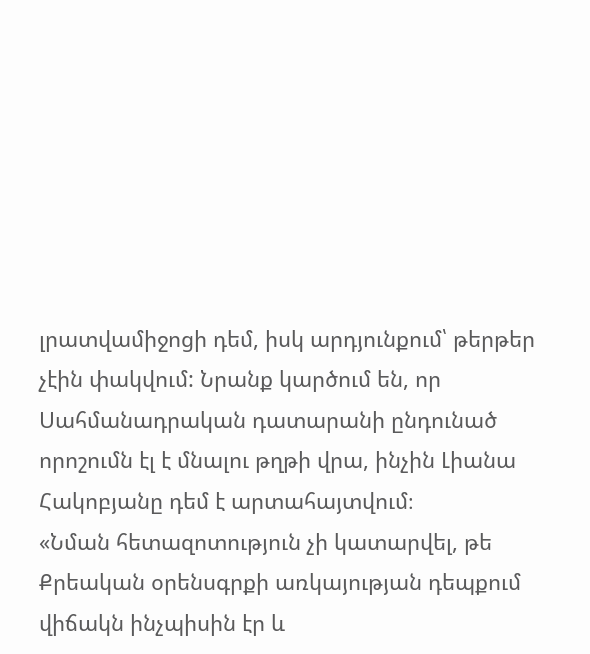լրատվամիջոցի դեմ, իսկ արդյունքում՝ թերթեր չէին փակվում: Նրանք կարծում են, որ Սահմանադրական դատարանի ընդունած որոշումն էլ է մնալու թղթի վրա, ինչին Լիանա Հակոբյանը դեմ է արտահայտվում։
«Նման հետազոտություն չի կատարվել, թե Քրեական օրենսգրքի առկայության դեպքում վիճակն ինչպիսին էր և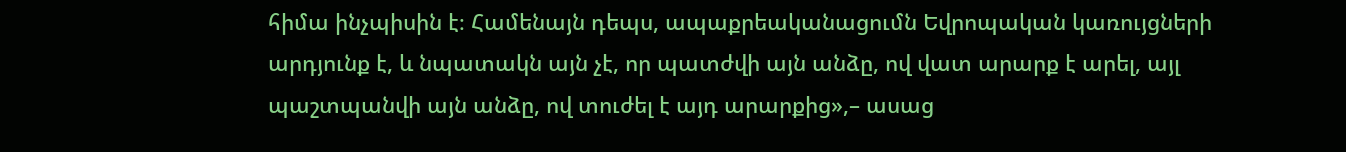հիմա ինչպիսին է։ Համենայն դեպս, ապաքրեականացումն Եվրոպական կառույցների արդյունք է, և նպատակն այն չէ, որ պատժվի այն անձը, ով վատ արարք է արել, այլ պաշտպանվի այն անձը, ով տուժել է այդ արարքից»,– ասաց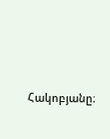Հակոբյանը։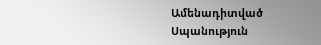Ամենադիտված
Սպանություն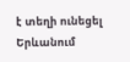է տեղի ունեցել Երևանում